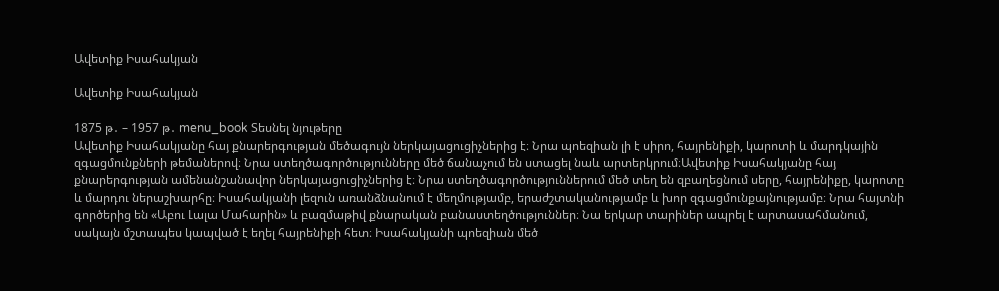Ավետիք Իսահակյան

Ավետիք Իսահակյան

1875 թ․ – 1957 թ․ menu_book Տեսնել նյութերը
Ավետիք Իսահակյանը հայ քնարերգության մեծագույն ներկայացուցիչներից է։ Նրա պոեզիան լի է սիրո, հայրենիքի, կարոտի և մարդկային զգացմունքների թեմաներով։ Նրա ստեղծագործությունները մեծ ճանաչում են ստացել նաև արտերկրում։Ավետիք Իսահակյանը հայ քնարերգության ամենանշանավոր ներկայացուցիչներից է։ Նրա ստեղծագործություններում մեծ տեղ են զբաղեցնում սերը, հայրենիքը, կարոտը և մարդու ներաշխարհը։ Իսահակյանի լեզուն առանձնանում է մեղմությամբ, երաժշտականությամբ և խոր զգացմունքայնությամբ։ Նրա հայտնի գործերից են «Աբու Լալա Մահարին» և բազմաթիվ քնարական բանաստեղծություններ։ Նա երկար տարիներ ապրել է արտասահմանում, սակայն մշտապես կապված է եղել հայրենիքի հետ։ Իսահակյանի պոեզիան մեծ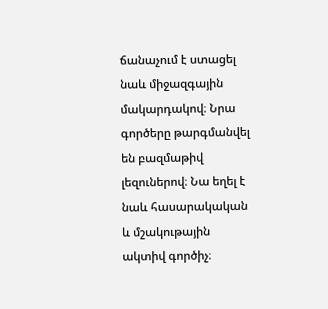ճանաչում է ստացել նաև միջազգային մակարդակով։ Նրա գործերը թարգմանվել են բազմաթիվ լեզուներով։ Նա եղել է նաև հասարակական և մշակութային ակտիվ գործիչ։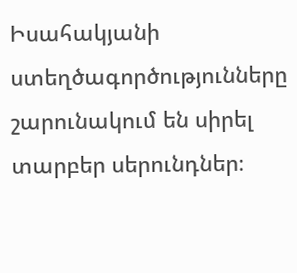Իսահակյանի ստեղծագործությունները շարունակում են սիրել տարբեր սերունդներ։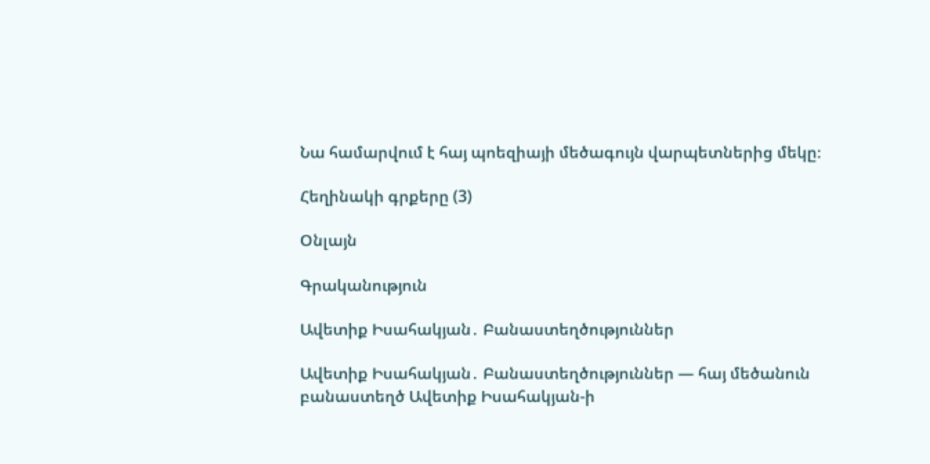Նա համարվում է հայ պոեզիայի մեծագույն վարպետներից մեկը։

Հեղինակի գրքերը (3)

Օնլայն

Գրականություն

Ավետիք Իսահակյան․ Բանաստեղծություններ

Ավետիք Իսահակյան․ Բանաստեղծություններ — հայ մեծանուն բանաստեղծ Ավետիք Իսահակյան-ի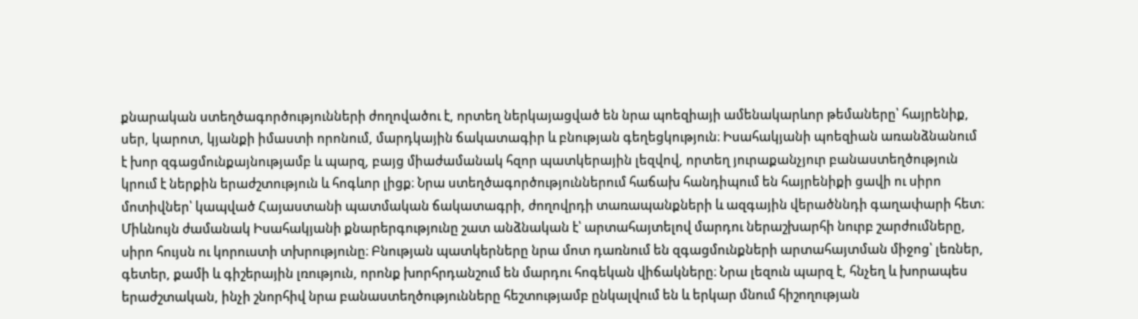քնարական ստեղծագործությունների ժողովածու է, որտեղ ներկայացված են նրա պոեզիայի ամենակարևոր թեմաները՝ հայրենիք, սեր, կարոտ, կյանքի իմաստի որոնում, մարդկային ճակատագիր և բնության գեղեցկություն։ Իսահակյանի պոեզիան առանձնանում է խոր զգացմունքայնությամբ և պարզ, բայց միաժամանակ հզոր պատկերային լեզվով, որտեղ յուրաքանչյուր բանաստեղծություն կրում է ներքին երաժշտություն և հոգևոր լիցք։ Նրա ստեղծագործություններում հաճախ հանդիպում են հայրենիքի ցավի ու սիրո մոտիվներ՝ կապված Հայաստանի պատմական ճակատագրի, ժողովրդի տառապանքների և ազգային վերածննդի գաղափարի հետ։ Միևնույն ժամանակ Իսահակյանի քնարերգությունը շատ անձնական է՝ արտահայտելով մարդու ներաշխարհի նուրբ շարժումները, սիրո հույսն ու կորուստի տխրությունը։ Բնության պատկերները նրա մոտ դառնում են զգացմունքների արտահայտման միջոց՝ լեռներ, գետեր, քամի և գիշերային լռություն, որոնք խորհրդանշում են մարդու հոգեկան վիճակները։ Նրա լեզուն պարզ է, հնչեղ և խորապես երաժշտական, ինչի շնորհիվ նրա բանաստեղծությունները հեշտությամբ ընկալվում են և երկար մնում հիշողության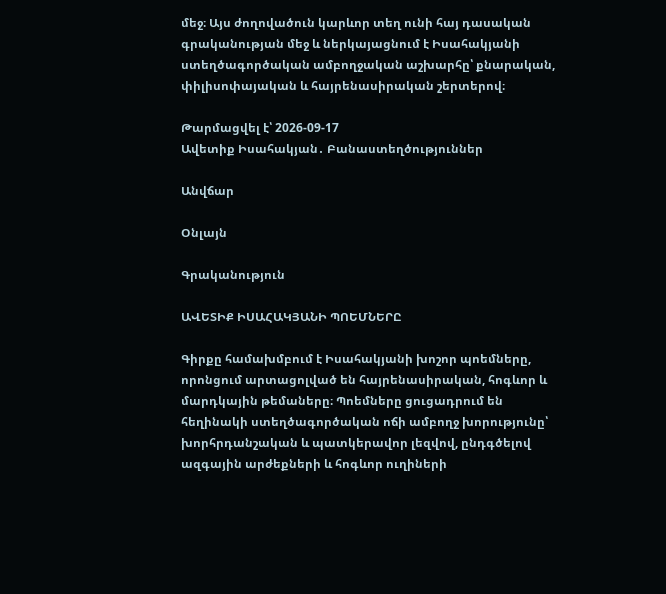մեջ։ Այս ժողովածուն կարևոր տեղ ունի հայ դասական գրականության մեջ և ներկայացնում է Իսահակյանի ստեղծագործական ամբողջական աշխարհը՝ քնարական, փիլիսոփայական և հայրենասիրական շերտերով։

Թարմացվել է՝ 2026-09-17
Ավետիք Իսահակյան․ Բանաստեղծություններ

Անվճար

Օնլայն

Գրականություն

ԱՎԵՏԻՔ ԻՍԱՀԱԿՅԱՆԻ ՊՈԵՄՆԵՐԸ

Գիրքը համախմբում է Իսահակյանի խոշոր պոեմները, որոնցում արտացոլված են հայրենասիրական, հոգևոր և մարդկային թեմաները։ Պոեմները ցուցադրում են հեղինակի ստեղծագործական ոճի ամբողջ խորությունը՝ խորհրդանշական և պատկերավոր լեզվով, ընդգծելով ազգային արժեքների և հոգևոր ուղիների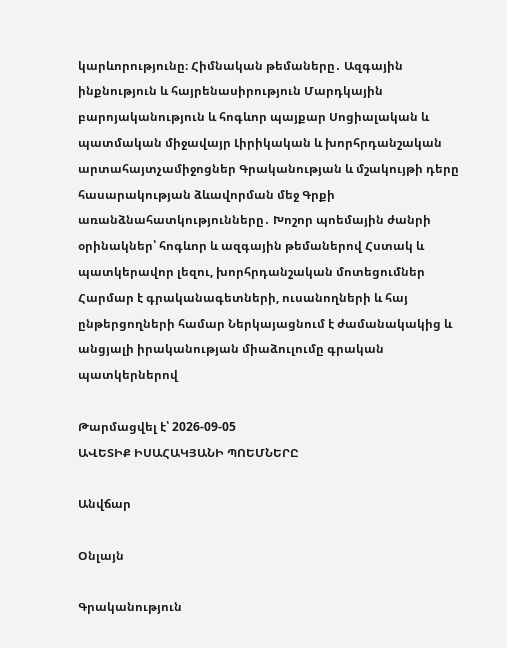կարևորությունը։ Հիմնական թեմաները․ Ազգային ինքնություն և հայրենասիրություն Մարդկային բարոյականություն և հոգևոր պայքար Սոցիալական և պատմական միջավայր Լիրիկական և խորհրդանշական արտահայտչամիջոցներ Գրականության և մշակույթի դերը հասարակության ձևավորման մեջ Գրքի առանձնահատկությունները․ Խոշոր պոեմային ժանրի օրինակներ՝ հոգևոր և ազգային թեմաներով Հստակ և պատկերավոր լեզու, խորհրդանշական մոտեցումներ Հարմար է գրականագետների, ուսանողների և հայ ընթերցողների համար Ներկայացնում է ժամանակակից և անցյալի իրականության միաձուլումը գրական պատկերներով

Թարմացվել է՝ 2026-09-05
ԱՎԵՏԻՔ ԻՍԱՀԱԿՅԱՆԻ ՊՈԵՄՆԵՐԸ

Անվճար

Օնլայն

Գրականություն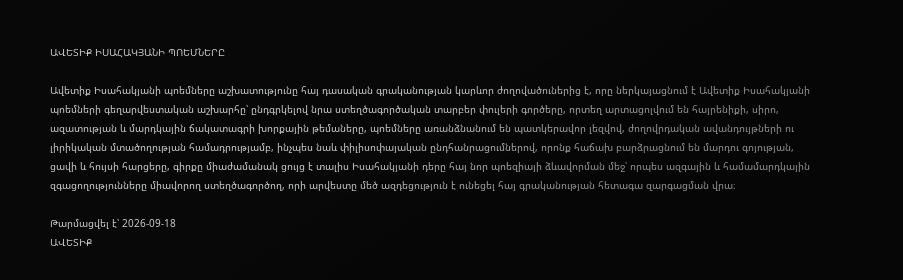ԱՎԵՏԻՔ ԻՍԱՀԱԿՅԱՆԻ ՊՈԵՄՆԵՐԸ

Ավետիք Իսահակյանի պոեմները աշխատությունը հայ դասական գրականության կարևոր ժողովածուներից է, որը ներկայացնում է Ավետիք Իսահակյանի պոեմների գեղարվեստական աշխարհը՝ ընդգրկելով նրա ստեղծագործական տարբեր փուլերի գործերը, որտեղ արտացոլվում են հայրենիքի, սիրո, ազատության և մարդկային ճակատագրի խորքային թեմաները, պոեմները առանձնանում են պատկերավոր լեզվով, ժողովրդական ավանդույթների ու լիրիկական մտածողության համադրությամբ, ինչպես նաև փիլիսոփայական ընդհանրացումներով, որոնք հաճախ բարձրացնում են մարդու գոյության, ցավի և հույսի հարցերը, գիրքը միաժամանակ ցույց է տալիս Իսահակյանի դերը հայ նոր պոեզիայի ձևավորման մեջ՝ որպես ազգային և համամարդկային զգացողությունները միավորող ստեղծագործող, որի արվեստը մեծ ազդեցություն է ունեցել հայ գրականության հետագա զարգացման վրա։

Թարմացվել է՝ 2026-09-18
ԱՎԵՏԻՔ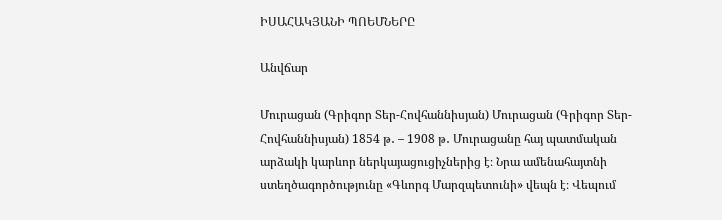ԻՍԱՀԱԿՅԱՆԻ ՊՈԵՄՆԵՐԸ

Անվճար

Մուրացան (Գրիգոր Տեր-Հովհաննիսյան) Մուրացան (Գրիգոր Տեր-Հովհաննիսյան) 1854 թ․ – 1908 թ․ Մուրացանը հայ պատմական արձակի կարևոր ներկայացուցիչներից է։ Նրա ամենահայտնի ստեղծագործությունը «Գևորգ Մարզպետունի» վեպն է։ Վեպում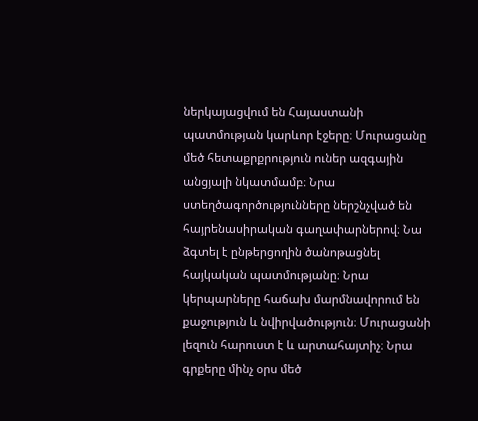ներկայացվում են Հայաստանի պատմության կարևոր էջերը։ Մուրացանը մեծ հետաքրքրություն ուներ ազգային անցյալի նկատմամբ։ Նրա ստեղծագործությունները ներշնչված են հայրենասիրական գաղափարներով։ Նա ձգտել է ընթերցողին ծանոթացնել հայկական պատմությանը։ Նրա կերպարները հաճախ մարմնավորում են քաջություն և նվիրվածություն։ Մուրացանի լեզուն հարուստ է և արտահայտիչ։ Նրա գրքերը մինչ օրս մեծ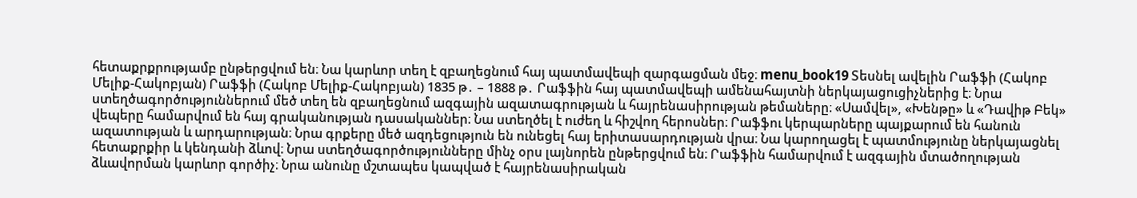հետաքրքրությամբ ընթերցվում են։ Նա կարևոր տեղ է զբաղեցնում հայ պատմավեպի զարգացման մեջ։ menu_book19 Տեսնել ավելին Րաֆֆի (Հակոբ Մելիք-Հակոբյան) Րաֆֆի (Հակոբ Մելիք-Հակոբյան) 1835 թ․ – 1888 թ․ Րաֆֆին հայ պատմավեպի ամենահայտնի ներկայացուցիչներից է։ Նրա ստեղծագործություններում մեծ տեղ են զբաղեցնում ազգային ազատագրության և հայրենասիրության թեմաները։ «Սամվել», «Խենթը» և «Դավիթ Բեկ» վեպերը համարվում են հայ գրականության դասականներ։ Նա ստեղծել է ուժեղ և հիշվող հերոսներ։ Րաֆֆու կերպարները պայքարում են հանուն ազատության և արդարության։ Նրա գրքերը մեծ ազդեցություն են ունեցել հայ երիտասարդության վրա։ Նա կարողացել է պատմությունը ներկայացնել հետաքրքիր և կենդանի ձևով։ Նրա ստեղծագործությունները մինչ օրս լայնորեն ընթերցվում են։ Րաֆֆին համարվում է ազգային մտածողության ձևավորման կարևոր գործիչ։ Նրա անունը մշտապես կապված է հայրենասիրական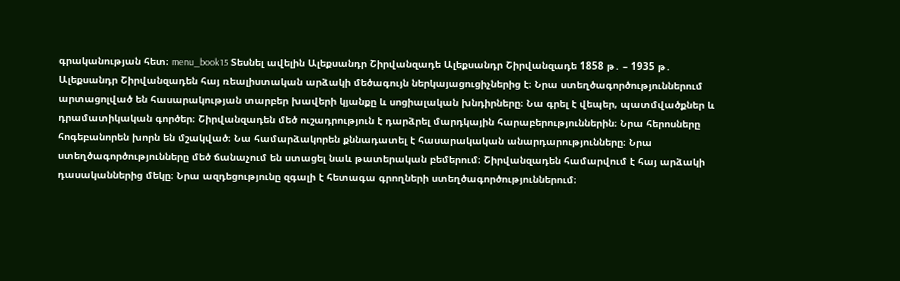գրականության հետ։ menu_book15 Տեսնել ավելին Ալեքսանդր Շիրվանզադե Ալեքսանդր Շիրվանզադե 1858 թ․ – 1935 թ․ Ալեքսանդր Շիրվանզադեն հայ ռեալիստական արձակի մեծագույն ներկայացուցիչներից է։ Նրա ստեղծագործություններում արտացոլված են հասարակության տարբեր խավերի կյանքը և սոցիալական խնդիրները։ Նա գրել է վեպեր, պատմվածքներ և դրամատիկական գործեր։ Շիրվանզադեն մեծ ուշադրություն է դարձրել մարդկային հարաբերություններին։ Նրա հերոսները հոգեբանորեն խորն են մշակված։ Նա համարձակորեն քննադատել է հասարակական անարդարությունները։ Նրա ստեղծագործությունները մեծ ճանաչում են ստացել նաև թատերական բեմերում։ Շիրվանզադեն համարվում է հայ արձակի դասականներից մեկը։ Նրա ազդեցությունը զգալի է հետագա գրողների ստեղծագործություններում։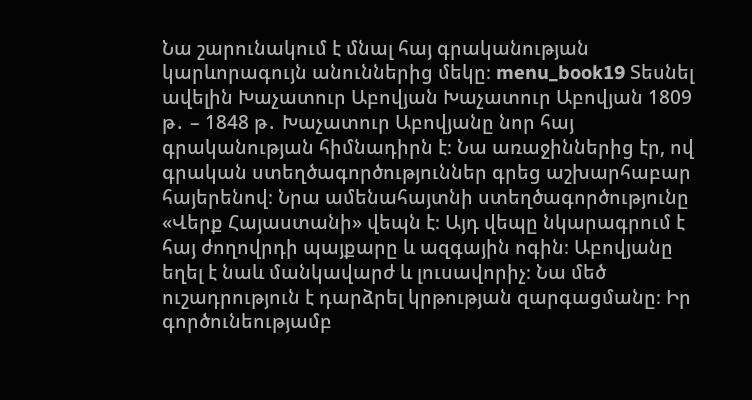Նա շարունակում է մնալ հայ գրականության կարևորագույն անուններից մեկը։ menu_book19 Տեսնել ավելին Խաչատուր Աբովյան Խաչատուր Աբովյան 1809 թ․ – 1848 թ․ Խաչատուր Աբովյանը նոր հայ գրականության հիմնադիրն է։ Նա առաջիններից էր, ով գրական ստեղծագործություններ գրեց աշխարհաբար հայերենով։ Նրա ամենահայտնի ստեղծագործությունը «Վերք Հայաստանի» վեպն է։ Այդ վեպը նկարագրում է հայ ժողովրդի պայքարը և ազգային ոգին։ Աբովյանը եղել է նաև մանկավարժ և լուսավորիչ։ Նա մեծ ուշադրություն է դարձրել կրթության զարգացմանը։ Իր գործունեությամբ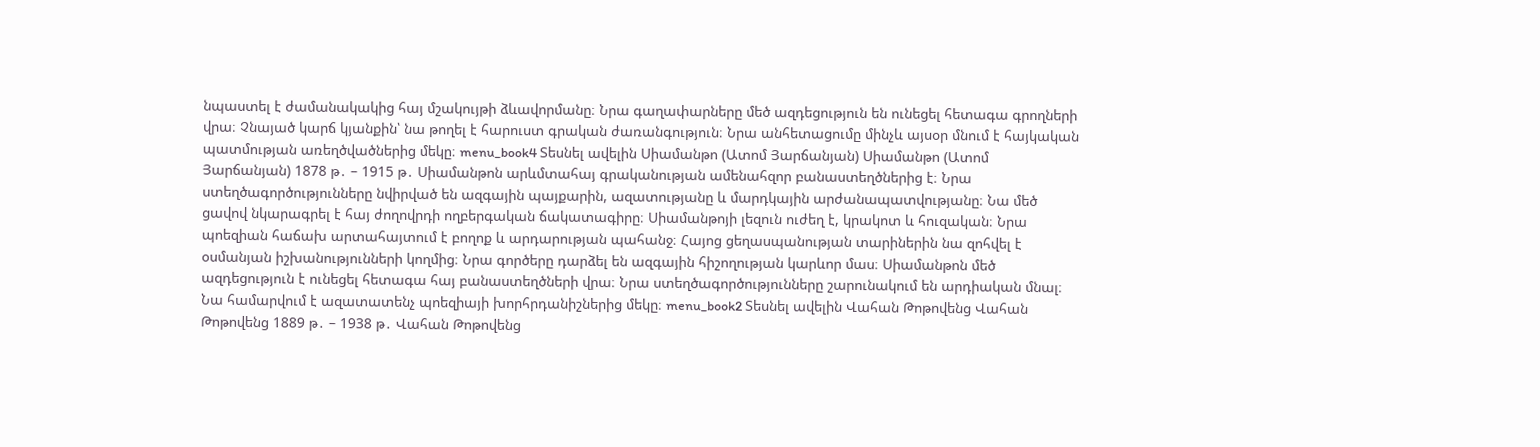նպաստել է ժամանակակից հայ մշակույթի ձևավորմանը։ Նրա գաղափարները մեծ ազդեցություն են ունեցել հետագա գրողների վրա։ Չնայած կարճ կյանքին՝ նա թողել է հարուստ գրական ժառանգություն։ Նրա անհետացումը մինչև այսօր մնում է հայկական պատմության առեղծվածներից մեկը։ menu_book4 Տեսնել ավելին Սիամանթո (Ատոմ Յարճանյան) Սիամանթո (Ատոմ Յարճանյան) 1878 թ․ – 1915 թ․ Սիամանթոն արևմտահայ գրականության ամենահզոր բանաստեղծներից է։ Նրա ստեղծագործությունները նվիրված են ազգային պայքարին, ազատությանը և մարդկային արժանապատվությանը։ Նա մեծ ցավով նկարագրել է հայ ժողովրդի ողբերգական ճակատագիրը։ Սիամանթոյի լեզուն ուժեղ է, կրակոտ և հուզական։ Նրա պոեզիան հաճախ արտահայտում է բողոք և արդարության պահանջ։ Հայոց ցեղասպանության տարիներին նա զոհվել է օսմանյան իշխանությունների կողմից։ Նրա գործերը դարձել են ազգային հիշողության կարևոր մաս։ Սիամանթոն մեծ ազդեցություն է ունեցել հետագա հայ բանաստեղծների վրա։ Նրա ստեղծագործությունները շարունակում են արդիական մնալ։ Նա համարվում է ազատատենչ պոեզիայի խորհրդանիշներից մեկը։ menu_book2 Տեսնել ավելին Վահան Թոթովենց Վահան Թոթովենց 1889 թ․ – 1938 թ․ Վահան Թոթովենց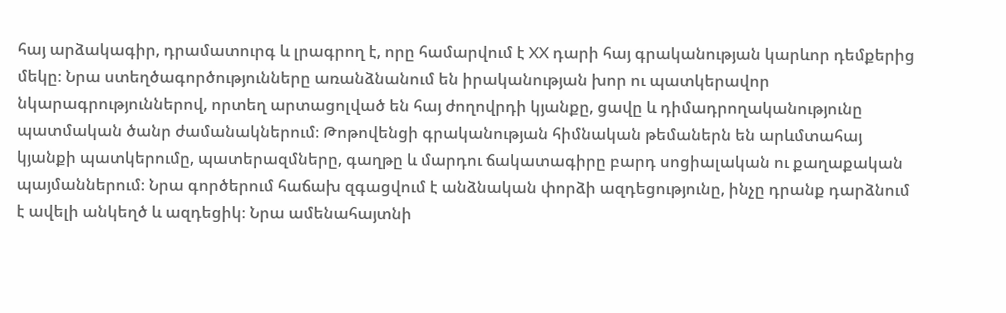հայ արձակագիր, դրամատուրգ և լրագրող է, որը համարվում է XX դարի հայ գրականության կարևոր դեմքերից մեկը։ Նրա ստեղծագործությունները առանձնանում են իրականության խոր ու պատկերավոր նկարագրություններով, որտեղ արտացոլված են հայ ժողովրդի կյանքը, ցավը և դիմադրողականությունը պատմական ծանր ժամանակներում։ Թոթովենցի գրականության հիմնական թեմաներն են արևմտահայ կյանքի պատկերումը, պատերազմները, գաղթը և մարդու ճակատագիրը բարդ սոցիալական ու քաղաքական պայմաններում։ Նրա գործերում հաճախ զգացվում է անձնական փորձի ազդեցությունը, ինչը դրանք դարձնում է ավելի անկեղծ և ազդեցիկ։ Նրա ամենահայտնի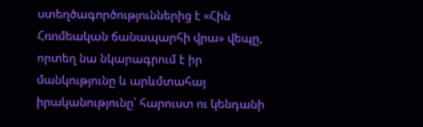ստեղծագործություններից է «Հին Հռոմեական ճանապարհի վրա» վեպը, որտեղ նա նկարագրում է իր մանկությունը և արևմտահայ իրականությունը՝ հարուստ ու կենդանի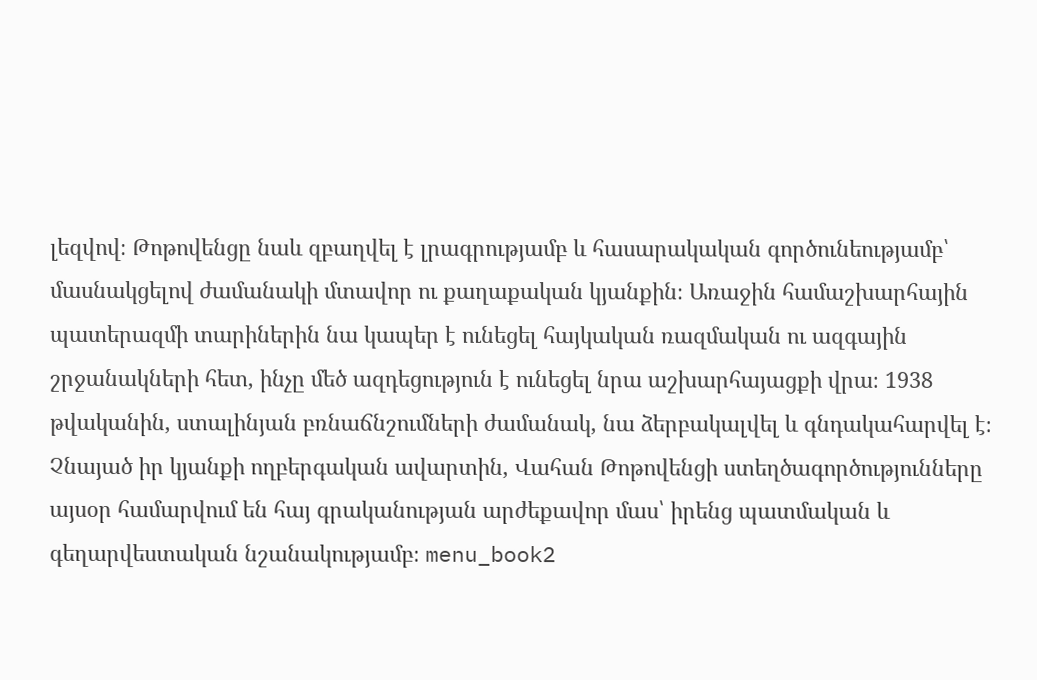լեզվով։ Թոթովենցը նաև զբաղվել է լրագրությամբ և հասարակական գործունեությամբ՝ մասնակցելով ժամանակի մտավոր ու քաղաքական կյանքին։ Առաջին համաշխարհային պատերազմի տարիներին նա կապեր է ունեցել հայկական ռազմական ու ազգային շրջանակների հետ, ինչը մեծ ազդեցություն է ունեցել նրա աշխարհայացքի վրա։ 1938 թվականին, ստալինյան բռնաճնշումների ժամանակ, նա ձերբակալվել և գնդակահարվել է։ Չնայած իր կյանքի ողբերգական ավարտին, Վահան Թոթովենցի ստեղծագործությունները այսօր համարվում են հայ գրականության արժեքավոր մաս՝ իրենց պատմական և գեղարվեստական նշանակությամբ։ menu_book2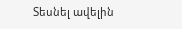Տեսնել ավելին